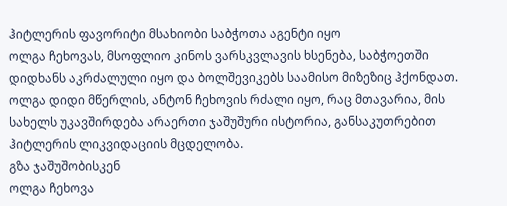ჰიტლერის ფავორიტი მსახიობი საბჭოთა აგენტი იყო
ოლგა ჩეხოვას, მსოფლიო კინოს ვარსკვლავის ხსენება, საბჭოეთში დიდხანს აკრძალული იყო და ბოლშევიკებს საამისო მიზეზიც ჰქონდათ. ოლგა დიდი მწერლის, ანტონ ჩეხოვის რძალი იყო, რაც მთავარია, მის სახელს უკავშირდება არაერთი ჯაშუშური ისტორია, განსაკუთრებით ჰიტლერის ლიკვიდაციის მცდელობა.
გზა ჯაშუშობისკენ
ოლგა ჩეხოვა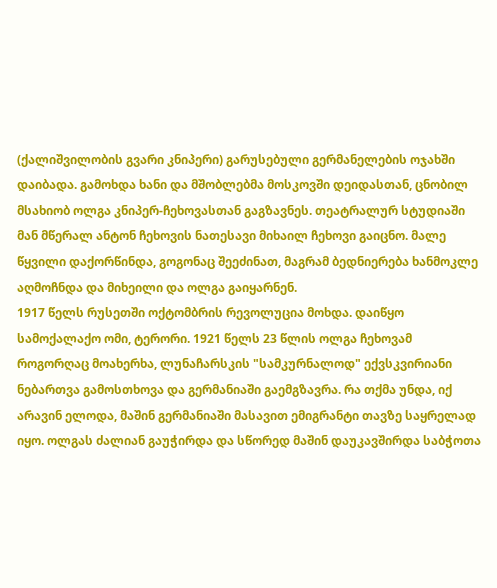(ქალიშვილობის გვარი კნიპერი) გარუსებული გერმანელების ოჯახში დაიბადა. გამოხდა ხანი და მშობლებმა მოსკოვში დეიდასთან, ცნობილ მსახიობ ოლგა კნიპერ-ჩეხოვასთან გაგზავნეს. თეატრალურ სტუდიაში მან მწერალ ანტონ ჩეხოვის ნათესავი მიხაილ ჩეხოვი გაიცნო. მალე წყვილი დაქორწინდა, გოგონაც შეეძინათ, მაგრამ ბედნიერება ხანმოკლე აღმოჩნდა და მიხეილი და ოლგა გაიყარნენ.
1917 წელს რუსეთში ოქტომბრის რევოლუცია მოხდა. დაიწყო სამოქალაქო ომი, ტერორი. 1921 წელს 23 წლის ოლგა ჩეხოვამ როგორღაც მოახერხა, ლუნაჩარსკის "სამკურნალოდ" ექვსკვირიანი ნებართვა გამოსთხოვა და გერმანიაში გაემგზავრა. რა თქმა უნდა, იქ არავინ ელოდა, მაშინ გერმანიაში მასავით ემიგრანტი თავზე საყრელად იყო. ოლგას ძალიან გაუჭირდა და სწორედ მაშინ დაუკავშირდა საბჭოთა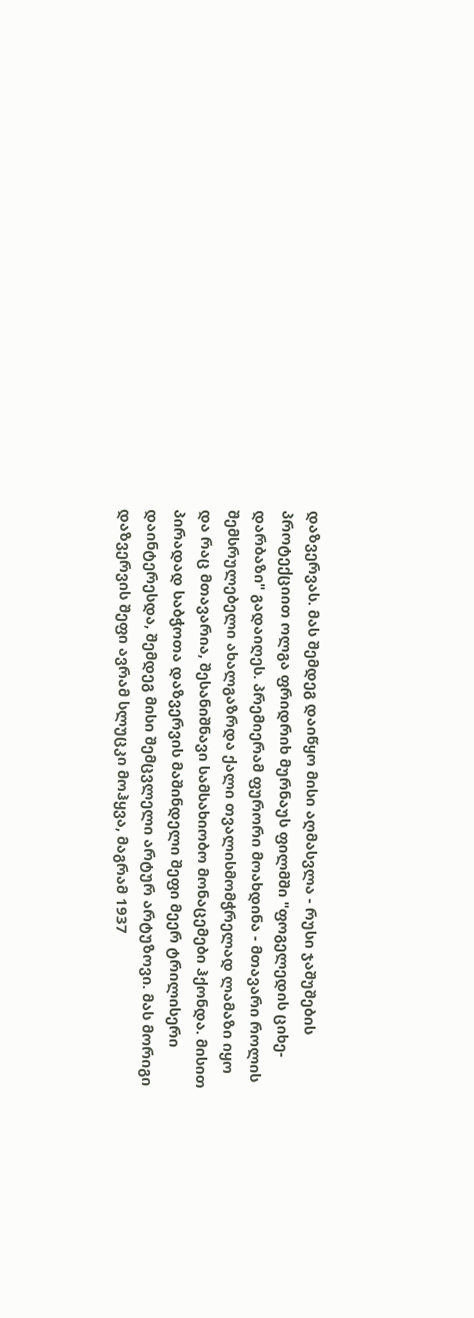დაზვერვას. მას შემდეგ დაიწყო მისი აღმასვლა - რუსი ჯაშუშების პროტექციით ოლგა ფრიდრიხ მურნაუს ფილმში "ფოგელედის ციხე-დარბაზი" გადაიღეს. პრემიერამ ფურორი მოახდინა - მთავარი როლის შემსრულებელი ახალგაზრდა ქალი თვალისმომჭრელად ლამაზი იყო და რაც მთავარია, შესანიშნავი სამსახიობო მონაცემები ჰქონდა. მისით პირადად საბჭოთა დაზვერვის მაშინდელი შეფი მეერ ტრილისერი დაინტერესდა, შემდეგ მისი შემცვლელი არტურ არტუზოვი. მას მორიგი დაზვერვის შეფი ავრამ სლუცკი მოჰყვა, მაგრამ 1937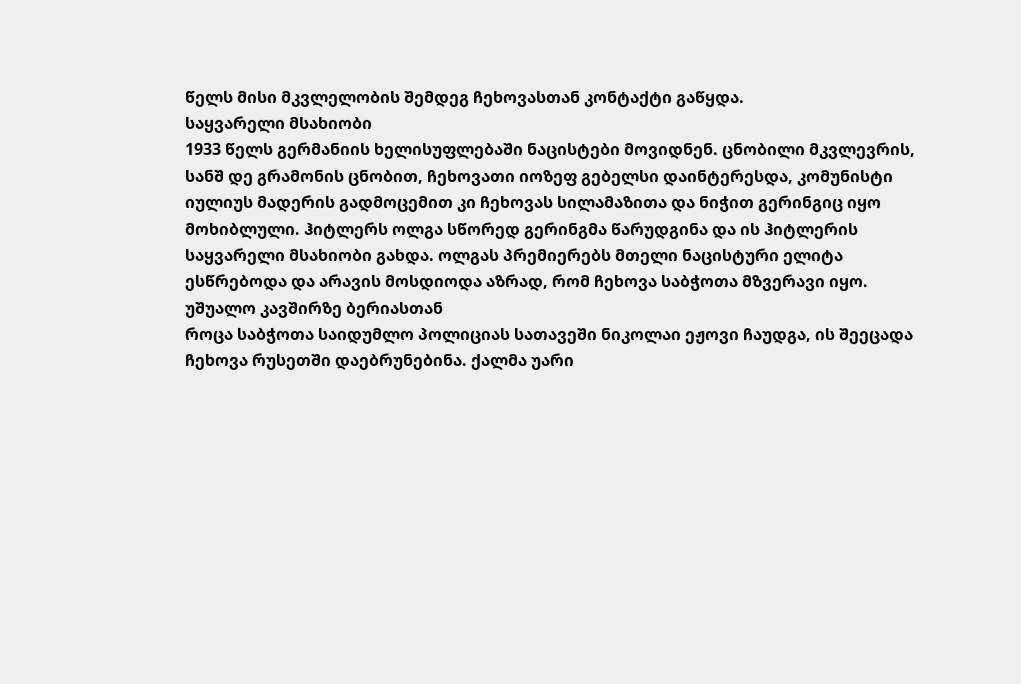წელს მისი მკვლელობის შემდეგ ჩეხოვასთან კონტაქტი გაწყდა.
საყვარელი მსახიობი
1933 წელს გერმანიის ხელისუფლებაში ნაცისტები მოვიდნენ. ცნობილი მკვლევრის, სანშ დე გრამონის ცნობით, ჩეხოვათი იოზეფ გებელსი დაინტერესდა, კომუნისტი იულიუს მადერის გადმოცემით კი ჩეხოვას სილამაზითა და ნიჭით გერინგიც იყო მოხიბლული. ჰიტლერს ოლგა სწორედ გერინგმა წარუდგინა და ის ჰიტლერის საყვარელი მსახიობი გახდა. ოლგას პრემიერებს მთელი ნაცისტური ელიტა ესწრებოდა და არავის მოსდიოდა აზრად, რომ ჩეხოვა საბჭოთა მზვერავი იყო.
უშუალო კავშირზე ბერიასთან
როცა საბჭოთა საიდუმლო პოლიციას სათავეში ნიკოლაი ეჟოვი ჩაუდგა, ის შეეცადა ჩეხოვა რუსეთში დაებრუნებინა. ქალმა უარი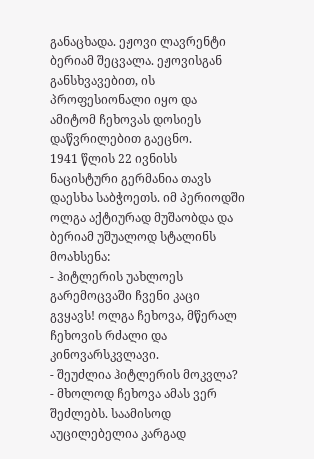განაცხადა. ეჟოვი ლავრენტი ბერიამ შეცვალა. ეჟოვისგან განსხვავებით, ის პროფესიონალი იყო და ამიტომ ჩეხოვას დოსიეს დაწვრილებით გაეცნო.
1941 წლის 22 ივნისს ნაცისტური გერმანია თავს დაესხა საბჭოეთს. იმ პერიოდში ოლგა აქტიურად მუშაობდა და ბერიამ უშუალოდ სტალინს მოახსენა:
- ჰიტლერის უახლოეს გარემოცვაში ჩვენი კაცი გვყავს! ოლგა ჩეხოვა, მწერალ ჩეხოვის რძალი და კინოვარსკვლავი.
- შეუძლია ჰიტლერის მოკვლა?
- მხოლოდ ჩეხოვა ამას ვერ შეძლებს. საამისოდ აუცილებელია კარგად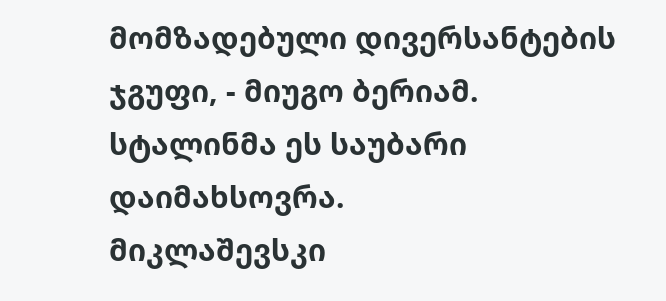მომზადებული დივერსანტების ჯგუფი, - მიუგო ბერიამ.
სტალინმა ეს საუბარი დაიმახსოვრა.
მიკლაშევსკი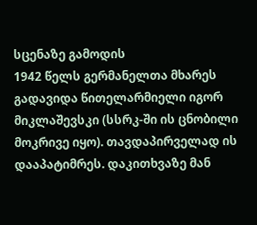სცენაზე გამოდის
1942 წელს გერმანელთა მხარეს გადავიდა წითელარმიელი იგორ მიკლაშევსკი (სსრკ-ში ის ცნობილი მოკრივე იყო). თავდაპირველად ის დააპატიმრეს. დაკითხვაზე მან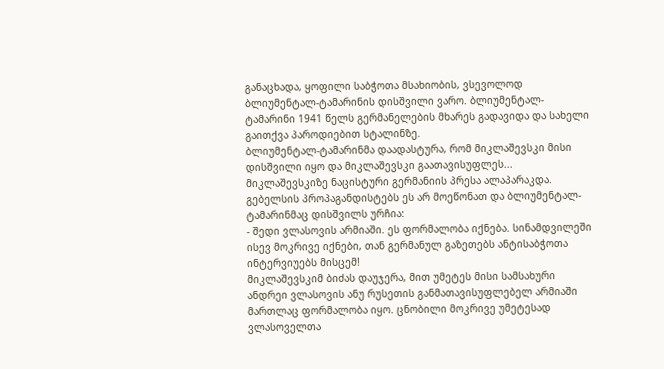განაცხადა, ყოფილი საბჭოთა მსახიობის, ვსევოლოდ ბლიუმენტალ-ტამარინის დისშვილი ვარო. ბლიუმენტალ-ტამარინი 1941 წელს გერმანელების მხარეს გადავიდა და სახელი გაითქვა პაროდიებით სტალინზე.
ბლიუმენტალ-ტამარინმა დაადასტურა, რომ მიკლაშევსკი მისი დისშვილი იყო და მიკლაშევსკი გაათავისუფლეს...
მიკლაშევსკიზე ნაცისტური გერმანიის პრესა ალაპარაკდა. გებელსის პროპაგანდისტებს ეს არ მოეწონათ და ბლიუმენტალ-ტამარინმაც დისშვილს ურჩია:
- შედი ვლასოვის არმიაში. ეს ფორმალობა იქნება. სინამდვილეში ისევ მოკრივე იქნები, თან გერმანულ გაზეთებს ანტისაბჭოთა ინტერვიუებს მისცემ!
მიკლაშევსკიმ ბიძას დაუჯერა, მით უმეტეს მისი სამსახური ანდრეი ვლასოვის ანუ რუსეთის განმათავისუფლებელ არმიაში მართლაც ფორმალობა იყო. ცნობილი მოკრივე უმეტესად ვლასოველთა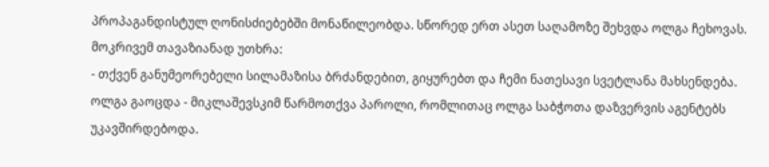პროპაგანდისტულ ღონისძიებებში მონაწილეობდა. სწორედ ერთ ასეთ საღამოზე შეხვდა ოლგა ჩეხოვას. მოკრივემ თავაზიანად უთხრა:
- თქვენ განუმეორებელი სილამაზისა ბრძანდებით, გიყურებთ და ჩემი ნათესავი სვეტლანა მახსენდება.
ოლგა გაოცდა - მიკლაშევსკიმ წარმოთქვა პაროლი, რომლითაც ოლგა საბჭოთა დაზვერვის აგენტებს უკავშირდებოდა.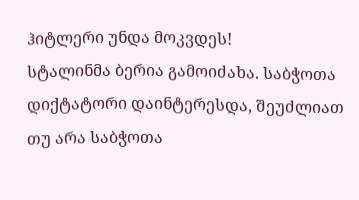ჰიტლერი უნდა მოკვდეს!
სტალინმა ბერია გამოიძახა. საბჭოთა დიქტატორი დაინტერესდა, შეუძლიათ თუ არა საბჭოთა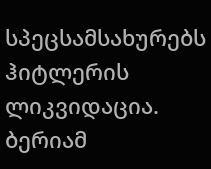სპეცსამსახურებს ჰიტლერის ლიკვიდაცია. ბერიამ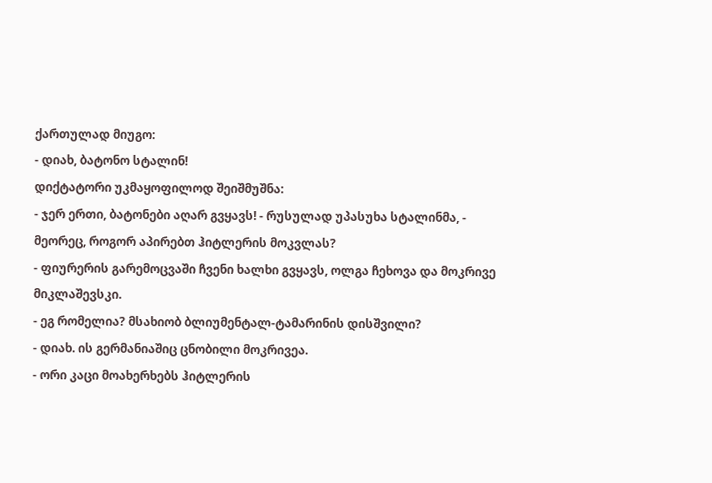ქართულად მიუგო:
- დიახ, ბატონო სტალინ!
დიქტატორი უკმაყოფილოდ შეიშმუშნა:
- ჯერ ერთი, ბატონები აღარ გვყავს! - რუსულად უპასუხა სტალინმა, - მეორეც, როგორ აპირებთ ჰიტლერის მოკვლას?
- ფიურერის გარემოცვაში ჩვენი ხალხი გვყავს, ოლგა ჩეხოვა და მოკრივე მიკლაშევსკი.
- ეგ რომელია? მსახიობ ბლიუმენტალ-ტამარინის დისშვილი?
- დიახ. ის გერმანიაშიც ცნობილი მოკრივეა.
- ორი კაცი მოახერხებს ჰიტლერის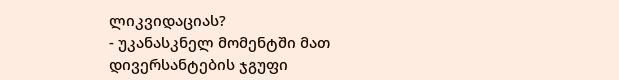ლიკვიდაციას?
- უკანასკნელ მომენტში მათ დივერსანტების ჯგუფი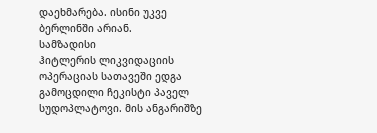დაეხმარება. ისინი უკვე ბერლინში არიან.
სამზადისი
ჰიტლერის ლიკვიდაციის ოპერაციას სათავეში ედგა გამოცდილი ჩეკისტი პაველ სუდოპლატოვი. მის ანგარიშზე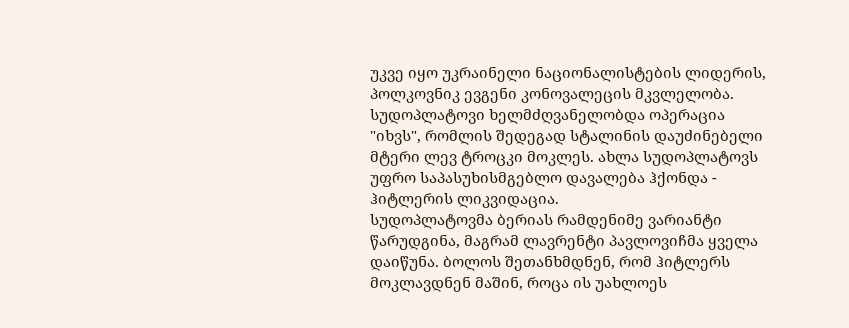უკვე იყო უკრაინელი ნაციონალისტების ლიდერის, პოლკოვნიკ ევგენი კონოვალეცის მკვლელობა. სუდოპლატოვი ხელმძღვანელობდა ოპერაცია "იხვს", რომლის შედეგად სტალინის დაუძინებელი მტერი ლევ ტროცკი მოკლეს. ახლა სუდოპლატოვს უფრო საპასუხისმგებლო დავალება ჰქონდა - ჰიტლერის ლიკვიდაცია.
სუდოპლატოვმა ბერიას რამდენიმე ვარიანტი წარუდგინა, მაგრამ ლავრენტი პავლოვიჩმა ყველა დაიწუნა. ბოლოს შეთანხმდნენ, რომ ჰიტლერს მოკლავდნენ მაშინ, როცა ის უახლოეს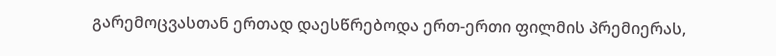გარემოცვასთან ერთად დაესწრებოდა ერთ-ერთი ფილმის პრემიერას,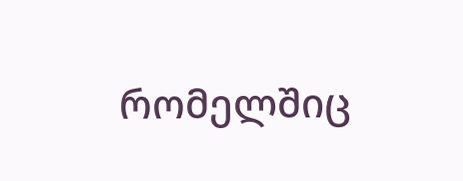რომელშიც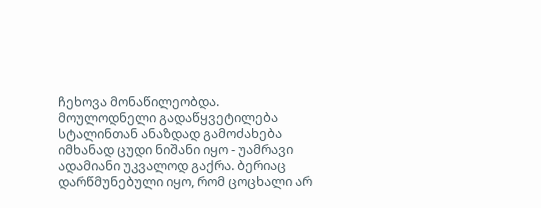ჩეხოვა მონაწილეობდა.
მოულოდნელი გადაწყვეტილება
სტალინთან ანაზდად გამოძახება იმხანად ცუდი ნიშანი იყო - უამრავი ადამიანი უკვალოდ გაქრა. ბერიაც დარწმუნებული იყო, რომ ცოცხალი არ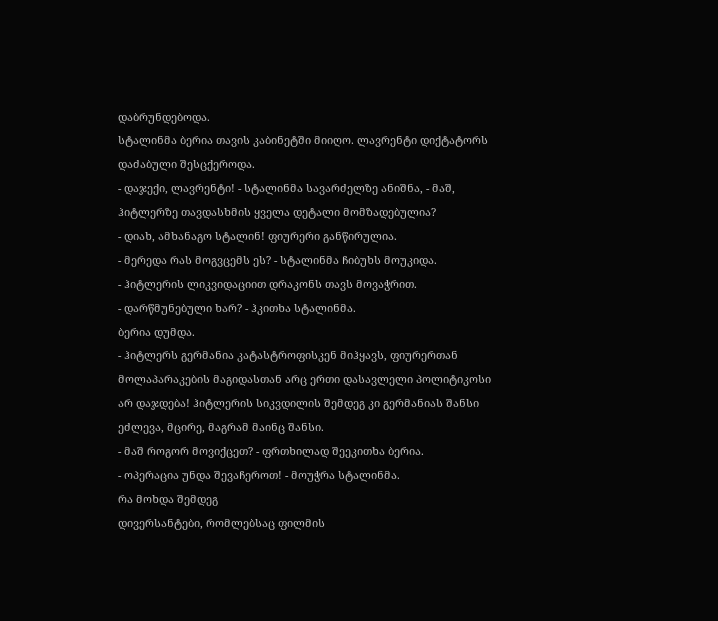დაბრუნდებოდა.
სტალინმა ბერია თავის კაბინეტში მიიღო. ლავრენტი დიქტატორს დაძაბული შესცქეროდა.
- დაჯექი, ლავრენტი! - სტალინმა სავარძელზე ანიშნა, - მაშ, ჰიტლერზე თავდასხმის ყველა დეტალი მომზადებულია?
- დიახ, ამხანაგო სტალინ! ფიურერი განწირულია.
- მერედა რას მოგვცემს ეს? - სტალინმა ჩიბუხს მოუკიდა.
- ჰიტლერის ლიკვიდაციით დრაკონს თავს მოვაჭრით.
- დარწმუნებული ხარ? - ჰკითხა სტალინმა.
ბერია დუმდა.
- ჰიტლერს გერმანია კატასტროფისკენ მიჰყავს, ფიურერთან მოლაპარაკების მაგიდასთან არც ერთი დასავლელი პოლიტიკოსი არ დაჯდება! ჰიტლერის სიკვდილის შემდეგ კი გერმანიას შანსი ეძლევა, მცირე, მაგრამ მაინც შანსი.
- მაშ როგორ მოვიქცეთ? - ფრთხილად შეეკითხა ბერია.
- ოპერაცია უნდა შევაჩეროთ! - მოუჭრა სტალინმა.
რა მოხდა შემდეგ
დივერსანტები, რომლებსაც ფილმის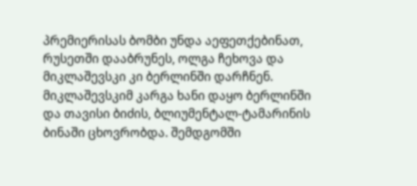პრემიერისას ბომბი უნდა აეფეთქებინათ, რუსეთში დააბრუნეს, ოლგა ჩეხოვა და მიკლაშევსკი კი ბერლინში დარჩნენ.
მიკლაშევსკიმ კარგა ხანი დაყო ბერლინში და თავისი ბიძის, ბლიუმენტალ-ტამარინის ბინაში ცხოვრობდა. შემდგომში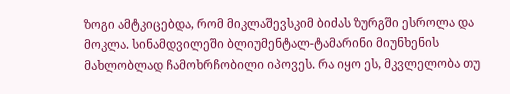ზოგი ამტკიცებდა, რომ მიკლაშევსკიმ ბიძას ზურგში ესროლა და მოკლა. სინამდვილეში ბლიუმენტალ-ტამარინი მიუნხენის მახლობლად ჩამოხრჩობილი იპოვეს. რა იყო ეს, მკვლელობა თუ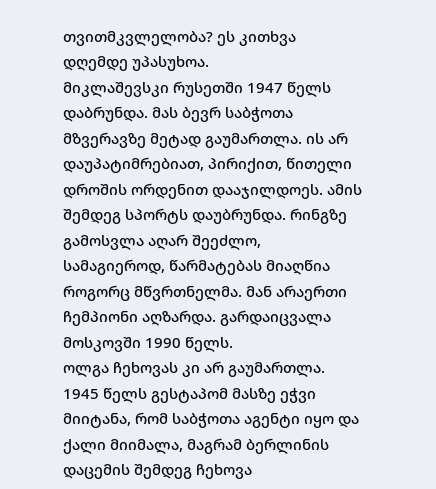თვითმკვლელობა? ეს კითხვა დღემდე უპასუხოა.
მიკლაშევსკი რუსეთში 1947 წელს დაბრუნდა. მას ბევრ საბჭოთა მზვერავზე მეტად გაუმართლა. ის არ დაუპატიმრებიათ, პირიქით, წითელი დროშის ორდენით დააჯილდოეს. ამის შემდეგ სპორტს დაუბრუნდა. რინგზე გამოსვლა აღარ შეეძლო, სამაგიეროდ, წარმატებას მიაღწია როგორც მწვრთნელმა. მან არაერთი ჩემპიონი აღზარდა. გარდაიცვალა მოსკოვში 1990 წელს.
ოლგა ჩეხოვას კი არ გაუმართლა. 1945 წელს გესტაპომ მასზე ეჭვი მიიტანა, რომ საბჭოთა აგენტი იყო და ქალი მიიმალა, მაგრამ ბერლინის დაცემის შემდეგ ჩეხოვა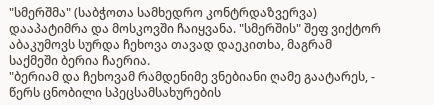"სმერშმა" (საბჭოთა სამხედრო კონტრდაზვერვა) დააპატიმრა და მოსკოვში ჩაიყვანა. "სმერშის" შეფ ვიქტორ აბაკუმოვს სურდა ჩეხოვა თავად დაეკითხა, მაგრამ საქმეში ბერია ჩაერია.
"ბერიამ და ჩეხოვამ რამდენიმე ვნებიანი ღამე გაატარეს, - წერს ცნობილი სპეცსამსახურების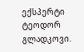ექსპერტი ტეოდორ გლადკოვი.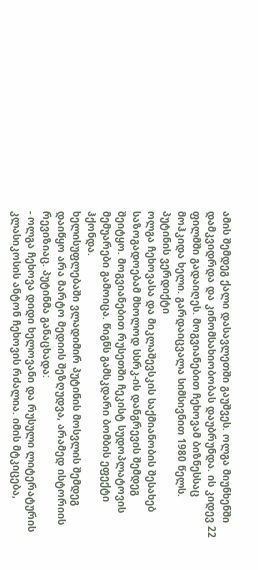ამის შემდეგ ქალი დასავლეთში გაუშვეს. ოლგა მიუნხენში დამკვიდრდა და კინომსახიობობას დაუბრუნდა. ის კიდევ 22 ფილმში გადაიღეს. მოგვიანებით ჩეხოვამ ბიზნესსაც მოჰკიდა ხელი. გარდაიცვალა სიმსივნით 1980 წელს.
პუტინის ვერდიქტი
ოლგა ჩეხოვასა და მიკლაშევსკის საქმიანობის შესახებ საზოგადოებამ მხოლოდ სსრკ-ის დანგრევის შემდეგ შეიტყო. მოგვიანებით რუსეთში ჩეკისტ სუდოპლატოვის მემუარები გამოიცა. წიგნს გამსკდარი ბომბის ეფექტი ჰქონდა.
ხელისუფლებაში ვლადიმირ პუტინის მოსვლის შემდეგ დაიწყო არა მარტო მედიის შეზღუდვა, არამედ ისტორიის რევიზიაც. პუტინმა განაცხადა:
- ოლგა ჩეხოვა დიდი ხელოვანი და რუსული ლიტერატურის კლასიკოსის ანტონ ჩეხოვის რძალია. იმის მტკიცება,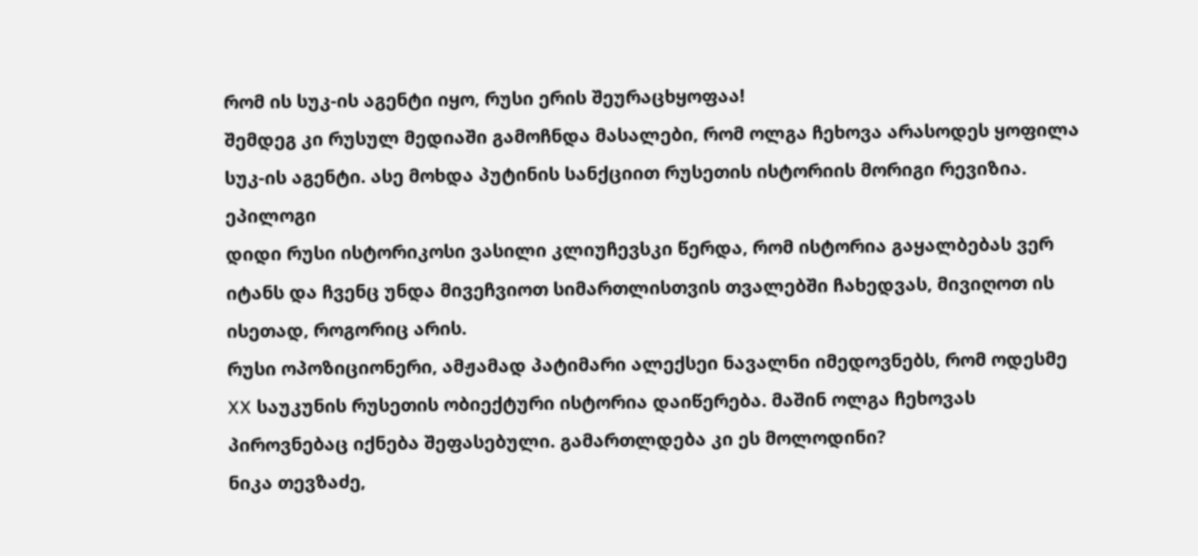რომ ის სუკ-ის აგენტი იყო, რუსი ერის შეურაცხყოფაა!
შემდეგ კი რუსულ მედიაში გამოჩნდა მასალები, რომ ოლგა ჩეხოვა არასოდეს ყოფილა სუკ-ის აგენტი. ასე მოხდა პუტინის სანქციით რუსეთის ისტორიის მორიგი რევიზია.
ეპილოგი
დიდი რუსი ისტორიკოსი ვასილი კლიუჩევსკი წერდა, რომ ისტორია გაყალბებას ვერ იტანს და ჩვენც უნდა მივეჩვიოთ სიმართლისთვის თვალებში ჩახედვას, მივიღოთ ის ისეთად, როგორიც არის.
რუსი ოპოზიციონერი, ამჟამად პატიმარი ალექსეი ნავალნი იმედოვნებს, რომ ოდესმე XX საუკუნის რუსეთის ობიექტური ისტორია დაიწერება. მაშინ ოლგა ჩეხოვას პიროვნებაც იქნება შეფასებული. გამართლდება კი ეს მოლოდინი?
ნიკა თევზაძე,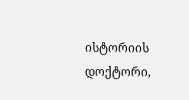ისტორიის დოქტორი,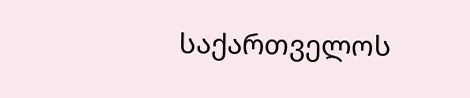საქართველოს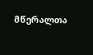მწერალთა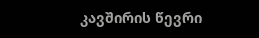კავშირის წევრი